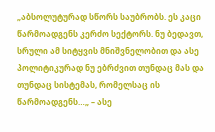„აბსოლუტურად სწორს საუბრობს. ეს კაცი წარმოადგენს კერძო სექტორს. ნუ ბედავთ, სრული ამ სიტყვის მნიშვნელობით და ასე პოლიტიკურად ნუ ებრძვით თუნდაც მას და თუნდაც სისტემას, რომელსაც ის წარმოადგენს…„ – ასე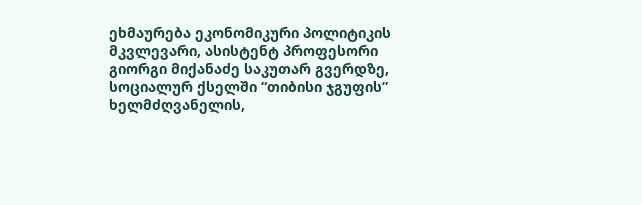ეხმაურება ეკონომიკური პოლიტიკის მკვლევარი, ასისტენტ პროფესორი გიორგი მიქანაძე საკუთარ გვერდზე, სოციალურ ქსელში “თიბისი ჯგუფის” ხელმძღვანელის,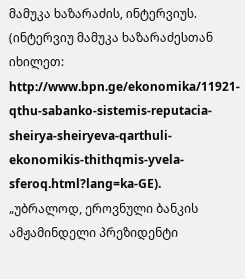მამუკა ხაზარაძის, ინტერვიუს.
(ინტერვიუ მამუკა ხაზარაძესთან იხილეთ: http://www.bpn.ge/ekonomika/11921-qthu-sabanko-sistemis-reputacia-sheirya-sheiryeva-qarthuli-ekonomikis-thithqmis-yvela-sferoq.html?lang=ka-GE).
„უბრალოდ, ეროვნული ბანკის ამჟამინდელი პრეზიდენტი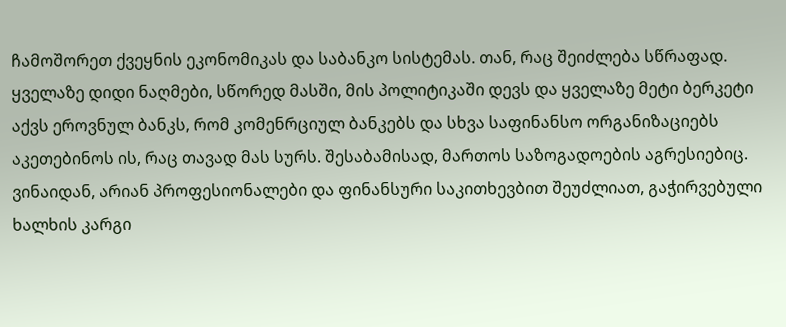ჩამოშორეთ ქვეყნის ეკონომიკას და საბანკო სისტემას. თან, რაც შეიძლება სწრაფად. ყველაზე დიდი ნაღმები, სწორედ მასში, მის პოლიტიკაში დევს და ყველაზე მეტი ბერკეტი აქვს ეროვნულ ბანკს, რომ კომენრციულ ბანკებს და სხვა საფინანსო ორგანიზაციებს აკეთებინოს ის, რაც თავად მას სურს. შესაბამისად, მართოს საზოგადოების აგრესიებიც. ვინაიდან, არიან პროფესიონალები და ფინანსური საკითხევბით შეუძლიათ, გაჭირვებული ხალხის კარგი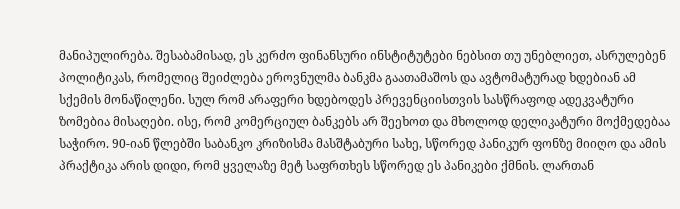მანიპულირება. შესაბამისად, ეს კერძო ფინანსური ინსტიტუტები ნებსით თუ უნებლიეთ, ასრულებენ პოლიტიკას, რომელიც შეიძლება ეროვნულმა ბანკმა გაათამაშოს და ავტომატურად ხდებიან ამ სქემის მონაწილენი. სულ რომ არაფერი ხდებოდეს პრევენციისთვის სასწრაფოდ ადეკვატური ზომებია მისაღები. ისე, რომ კომერციულ ბანკებს არ შეეხოთ და მხოლოდ დელიკატური მოქმედებაა საჭირო. 90-იან წლებში საბანკო კრიზისმა მასშტაბური სახე, სწორედ პანიკურ ფონზე მიიღო და ამის პრაქტიკა არის დიდი, რომ ყველაზე მეტ საფრთხეს სწორედ ეს პანიკები ქმნის. ლართან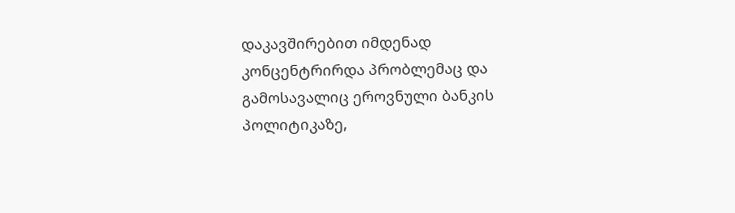დაკავშირებით იმდენად კონცენტრირდა პრობლემაც და გამოსავალიც ეროვნული ბანკის პოლიტიკაზე,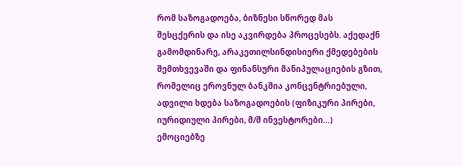რომ საზოგადოება, ბიზნესი სწორედ მას შესცქერის და ისე აკვირდება პროცესებს. აქედაქნ გამომდინარე, არაკეთილსინდისიერი ქმედებების შემთხვევაში და ფინანსური მანიპულაციების გზით, რომელიც ეროვნულ ბანკშია კონცენტრიებული, ადვილი ხდება საზოგადოების (ფიზიკური პირები, იურიდიული პირები, მ/შ ინვესტორები…) ემოციებზე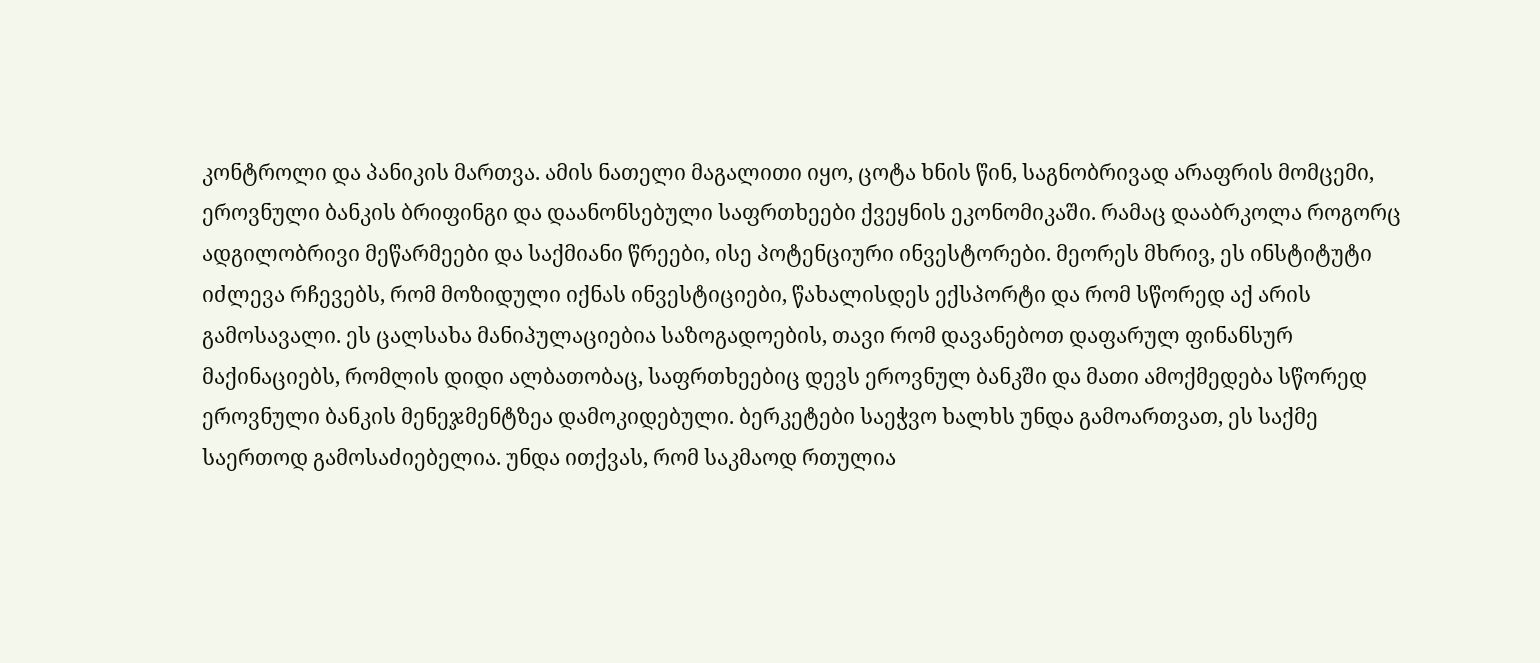კონტროლი და პანიკის მართვა. ამის ნათელი მაგალითი იყო, ცოტა ხნის წინ, საგნობრივად არაფრის მომცემი, ეროვნული ბანკის ბრიფინგი და დაანონსებული საფრთხეები ქვეყნის ეკონომიკაში. რამაც დააბრკოლა როგორც ადგილობრივი მეწარმეები და საქმიანი წრეები, ისე პოტენციური ინვესტორები. მეორეს მხრივ, ეს ინსტიტუტი იძლევა რჩევებს, რომ მოზიდული იქნას ინვესტიციები, წახალისდეს ექსპორტი და რომ სწორედ აქ არის გამოსავალი. ეს ცალსახა მანიპულაციებია საზოგადოების, თავი რომ დავანებოთ დაფარულ ფინანსურ მაქინაციებს, რომლის დიდი ალბათობაც, საფრთხეებიც დევს ეროვნულ ბანკში და მათი ამოქმედება სწორედ ეროვნული ბანკის მენეჯმენტზეა დამოკიდებული. ბერკეტები საეჭვო ხალხს უნდა გამოართვათ, ეს საქმე საერთოდ გამოსაძიებელია. უნდა ითქვას, რომ საკმაოდ რთულია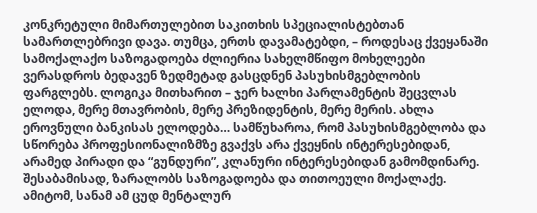კონკრეტული მიმართულებით საკითხის სპეციალისტებთან სამართლებრივი დავა. თუმცა, ერთს დავამატებდი, – როდესაც ქვეყანაში სამოქალაქო საზოგადოება ძლიერია სახელმწიფო მოხელეები ვერასდროს ბედავენ ზედმეტად გასცდნენ პასუხისმგებლობის ფარგლებს. ლოგიკა მითხარით – ჯერ ხალხი პარლამენტის შეცვლას ელოდა, მერე მთავრობის, მერე პრეზიდენტის, მერე მერის. ახლა ეროვნული ბანკისას ელოდება… სამწუხაროა, რომ პასუხისმგებლობა და სწორება პროფესიონალიზმზე გვაქვს არა ქვეყნის ინტერესებიდან, არამედ პირადი და “გუნდური”, კლანური ინტერესებიდან გამომდინარე. შესაბამისად, ზარალობს საზოგადოება და თითოეული მოქალაქე. ამიტომ, სანამ ამ ცუდ მენტალურ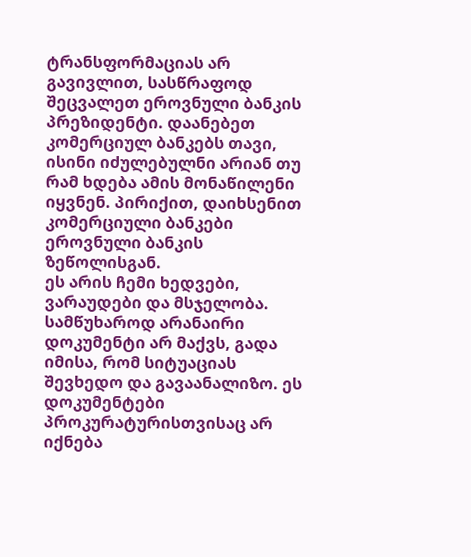ტრანსფორმაციას არ გავივლით, სასწრაფოდ შეცვალეთ ეროვნული ბანკის პრეზიდენტი. დაანებეთ კომერციულ ბანკებს თავი, ისინი იძულებულნი არიან თუ რამ ხდება ამის მონაწილენი იყვნენ. პირიქით, დაიხსენით კომერციული ბანკები ეროვნული ბანკის ზეწოლისგან.
ეს არის ჩემი ხედვები, ვარაუდები და მსჯელობა. სამწუხაროდ არანაირი დოკუმენტი არ მაქვს, გადა იმისა, რომ სიტუაციას შევხედო და გავაანალიზო. ეს დოკუმენტები პროკურატურისთვისაც არ იქნება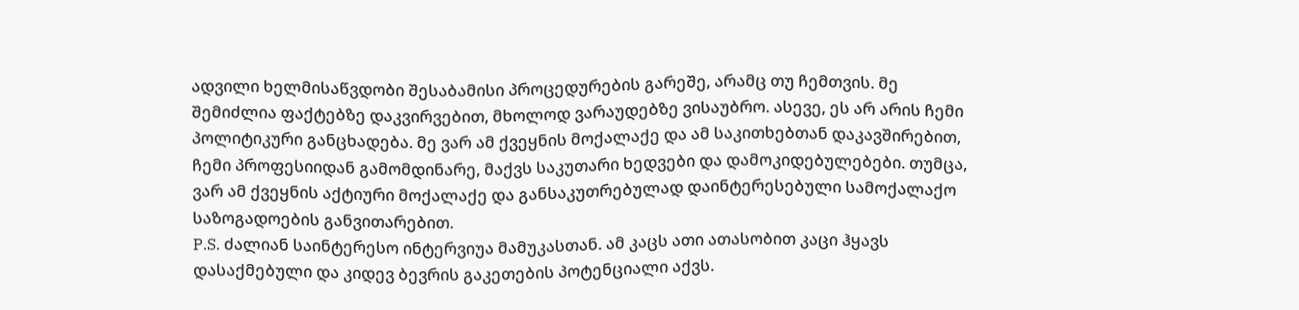ადვილი ხელმისაწვდობი შესაბამისი პროცედურების გარეშე, არამც თუ ჩემთვის. მე შემიძლია ფაქტებზე დაკვირვებით, მხოლოდ ვარაუდებზე ვისაუბრო. ასევე, ეს არ არის ჩემი პოლიტიკური განცხადება. მე ვარ ამ ქვეყნის მოქალაქე და ამ საკითხებთან დაკავშირებით, ჩემი პროფესიიდან გამომდინარე, მაქვს საკუთარი ხედვები და დამოკიდებულებები. თუმცა, ვარ ამ ქვეყნის აქტიური მოქალაქე და განსაკუთრებულად დაინტერესებული სამოქალაქო საზოგადოების განვითარებით.
P.S. ძალიან საინტერესო ინტერვიუა მამუკასთან. ამ კაცს ათი ათასობით კაცი ჰყავს დასაქმებული და კიდევ ბევრის გაკეთების პოტენციალი აქვს.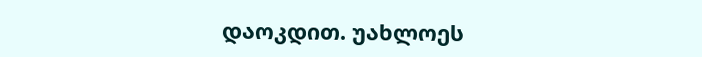დაოკდით. უახლოეს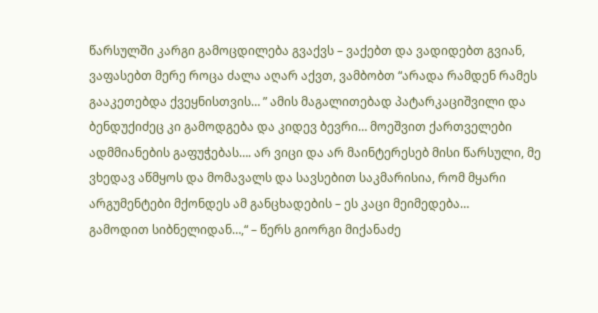წარსულში კარგი გამოცდილება გვაქვს – ვაქებთ და ვადიდებთ გვიან, ვაფასებთ მერე როცა ძალა აღარ აქვთ, ვამბობთ “არადა რამდენ რამეს გააკეთებდა ქვეყნისთვის… ” ამის მაგალითებად პატარკაციშვილი და ბენდუქიძეც კი გამოდგება და კიდევ ბევრი… მოეშვით ქართველები ადმმიანების გაფუჭებას…. არ ვიცი და არ მაინტერესებ მისი წარსული, მე ვხედავ აწმყოს და მომავალს და სავსებით საკმარისია, რომ მყარი არგუმენტები მქონდეს ამ განცხადების – ეს კაცი მეიმედება…
გამოდით სიბნელიდან…,“ – წერს გიორგი მიქანაძე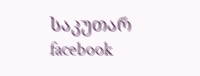საკუთარ facebook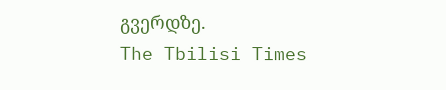გვერდზე.
The Tbilisi Times